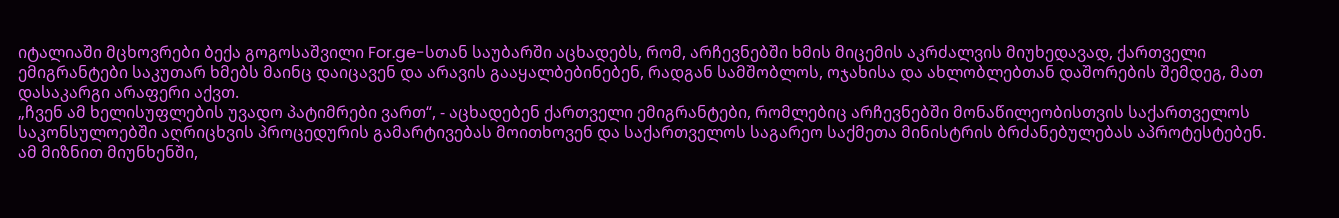იტალიაში მცხოვრები ბექა გოგოსაშვილი For.ge-სთან საუბარში აცხადებს, რომ, არჩევნებში ხმის მიცემის აკრძალვის მიუხედავად, ქართველი ემიგრანტები საკუთარ ხმებს მაინც დაიცავენ და არავის გააყალბებინებენ, რადგან სამშობლოს, ოჯახისა და ახლობლებთან დაშორების შემდეგ, მათ დასაკარგი არაფერი აქვთ.
„ჩვენ ამ ხელისუფლების უვადო პატიმრები ვართ“, - აცხადებენ ქართველი ემიგრანტები, რომლებიც არჩევნებში მონაწილეობისთვის საქართველოს საკონსულოებში აღრიცხვის პროცედურის გამარტივებას მოითხოვენ და საქართველოს საგარეო საქმეთა მინისტრის ბრძანებულებას აპროტესტებენ. ამ მიზნით მიუნხენში,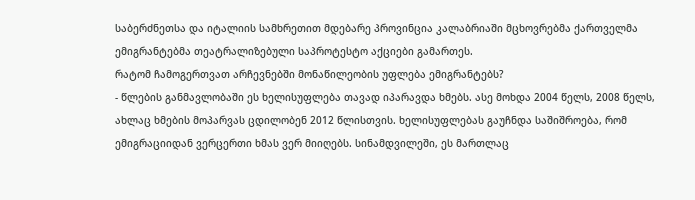საბერძნეთსა და იტალიის სამხრეთით მდებარე პროვინცია კალაბრიაში მცხოვრებმა ქართველმა ემიგრანტებმა თეატრალიზებული საპროტესტო აქციები გამართეს.
რატომ ჩამოგერთვათ არჩევნებში მონაწილეობის უფლება ემიგრანტებს?
- წლების განმავლობაში ეს ხელისუფლება თავად იპარავდა ხმებს. ასე მოხდა 2004 წელს, 2008 წელს, ახლაც ხმების მოპარვას ცდილობენ 2012 წლისთვის. ხელისუფლებას გაუჩნდა საშიშროება, რომ ემიგრაციიდან ვერცერთი ხმას ვერ მიიღებს. სინამდვილეში, ეს მართლაც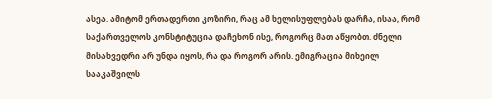ასეა. ამიტომ ერთადერთი კოზირი, რაც ამ ხელისუფლებას დარჩა, ისაა, რომ საქართველოს კონსტიტუცია დაჩეხონ ისე, როგორც მათ აწყობთ. ძნელი მისახვედრი არ უნდა იყოს, რა და როგორ არის. ემიგრაცია მიხეილ სააკაშვილს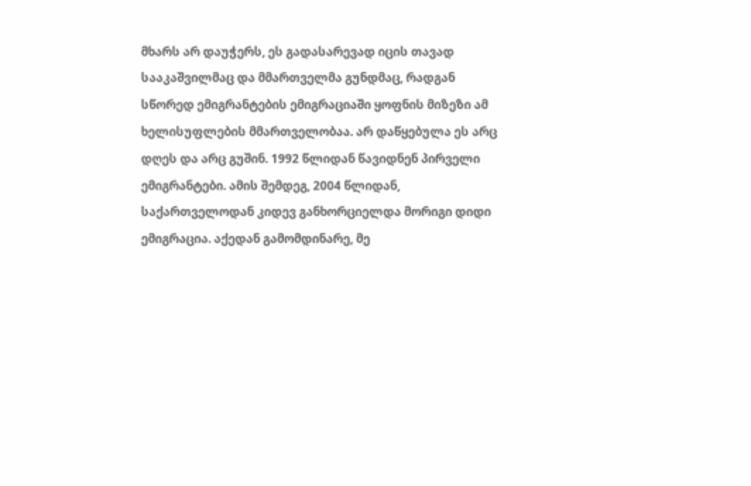მხარს არ დაუჭერს, ეს გადასარევად იცის თავად სააკაშვილმაც და მმართველმა გუნდმაც, რადგან სწორედ ემიგრანტების ემიგრაციაში ყოფნის მიზეზი ამ ხელისუფლების მმართველობაა. არ დაწყებულა ეს არც დღეს და არც გუშინ. 1992 წლიდან წავიდნენ პირველი ემიგრანტები. ამის შემდეგ, 2004 წლიდან, საქართველოდან კიდევ განხორციელდა მორიგი დიდი ემიგრაცია. აქედან გამომდინარე, მე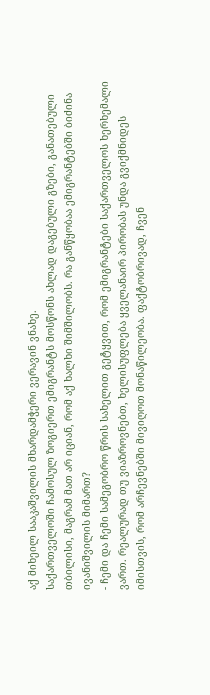აქ მიხეილ სააკაშვილის მხარდამჭერი ვერავინ ვნახე.
საქართველოში ჩამოსულ ზოგიერთ ემიგრანტს მოსწონს ახლად დაგებული გზები, განათებული თბილისი, მაგრამ მათ არ იციან, რომ აქ ხალხი შიმშილობს. რა განწყობაა ემიგრანტებში ბიძინა ივანიშვილის მიმართ?
- ჩემი და ჩემი სამეგობრო წრის სახელით გეტყვით, რომ ემიგრანტები საქართველოს ხერხემალი ვართ. რეალურად თუ ვიაზროვნებთ, ხელისუფლება ყველანაირ პირობას უნდა გვიქმნიდეს იმისთვის, რომ არჩევნებში მივიღოთ მონაწილეობა. ფაქტობრივად, ჩვენ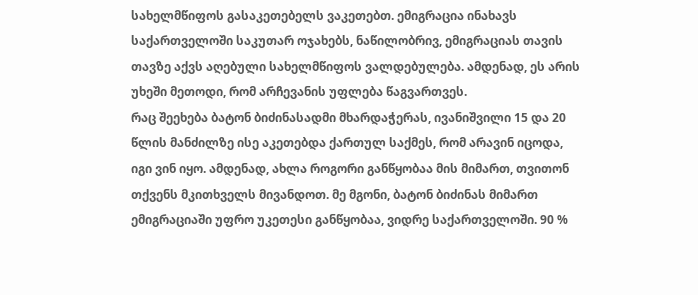სახელმწიფოს გასაკეთებელს ვაკეთებთ. ემიგრაცია ინახავს საქართველოში საკუთარ ოჯახებს, ნაწილობრივ, ემიგრაციას თავის თავზე აქვს აღებული სახელმწიფოს ვალდებულება. ამდენად, ეს არის უხეში მეთოდი, რომ არჩევანის უფლება წაგვართვეს.
რაც შეეხება ბატონ ბიძინასადმი მხარდაჭერას, ივანიშვილი 15 და 20 წლის მანძილზე ისე აკეთებდა ქართულ საქმეს, რომ არავინ იცოდა, იგი ვინ იყო. ამდენად, ახლა როგორი განწყობაა მის მიმართ, თვითონ თქვენს მკითხველს მივანდოთ. მე მგონი, ბატონ ბიძინას მიმართ ემიგრაციაში უფრო უკეთესი განწყობაა, ვიდრე საქართველოში. 90 %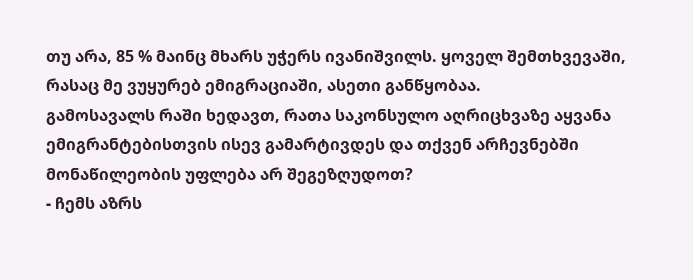თუ არა, 85 % მაინც მხარს უჭერს ივანიშვილს. ყოველ შემთხვევაში, რასაც მე ვუყურებ ემიგრაციაში, ასეთი განწყობაა.
გამოსავალს რაში ხედავთ, რათა საკონსულო აღრიცხვაზე აყვანა ემიგრანტებისთვის ისევ გამარტივდეს და თქვენ არჩევნებში მონაწილეობის უფლება არ შეგეზღუდოთ?
- ჩემს აზრს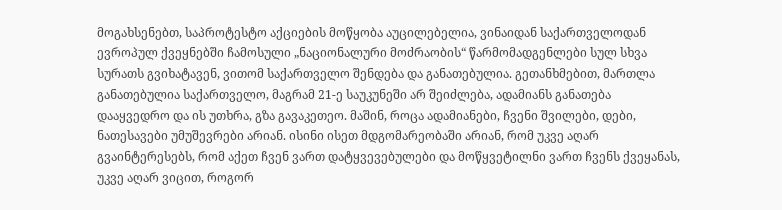მოგახსენებთ, საპროტესტო აქციების მოწყობა აუცილებელია, ვინაიდან საქართველოდან ევროპულ ქვეყნებში ჩამოსული „ნაციონალური მოძრაობის“ წარმომადგენლები სულ სხვა სურათს გვიხატავენ, ვითომ საქართველო შენდება და განათებულია. გეთანხმებით, მართლა განათებულია საქართველო, მაგრამ 21-ე საუკუნეში არ შეიძლება, ადამიანს განათება დააყვედრო და ის უთხრა, გზა გავაკეთეო. მაშინ, როცა ადამიანები, ჩვენი შვილები, დები, ნათესავები უმუშევრები არიან. ისინი ისეთ მდგომარეობაში არიან, რომ უკვე აღარ გვაინტერესებს, რომ აქეთ ჩვენ ვართ დატყვევებულები და მოწყვეტილნი ვართ ჩვენს ქვეყანას, უკვე აღარ ვიცით, როგორ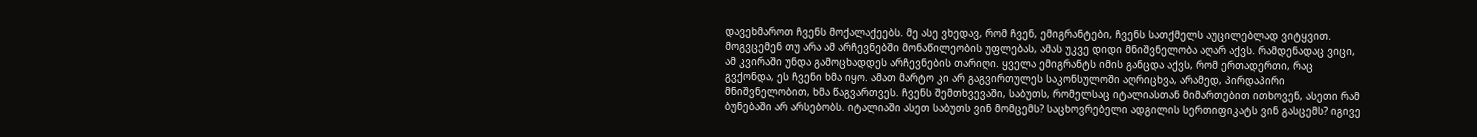დავეხმაროთ ჩვენს მოქალაქეებს. მე ასე ვხედავ, რომ ჩვენ, ემიგრანტები, ჩვენს სათქმელს აუცილებლად ვიტყვით. მოგვცემენ თუ არა ამ არჩევნებში მონაწილეობის უფლებას, ამას უკვე დიდი მნიშვნელობა აღარ აქვს. რამდენადაც ვიცი, ამ კვირაში უნდა გამოცხადდეს არჩევნების თარიღი. ყველა ემიგრანტს იმის განცდა აქვს, რომ ერთადერთი, რაც გვქონდა, ეს ჩვენი ხმა იყო. ამათ მარტო კი არ გაგვირთულეს საკონსულოში აღრიცხვა, არამედ, პირდაპირი მნიშვნელობით, ხმა წაგვართვეს. ჩვენს შემთხვევაში, საბუთს, რომელსაც იტალიასთან მიმართებით ითხოვენ, ასეთი რამ ბუნებაში არ არსებობს. იტალიაში ასეთ საბუთს ვინ მომცემს? საცხოვრებელი ადგილის სერთიფიკატს ვინ გასცემს? იგივე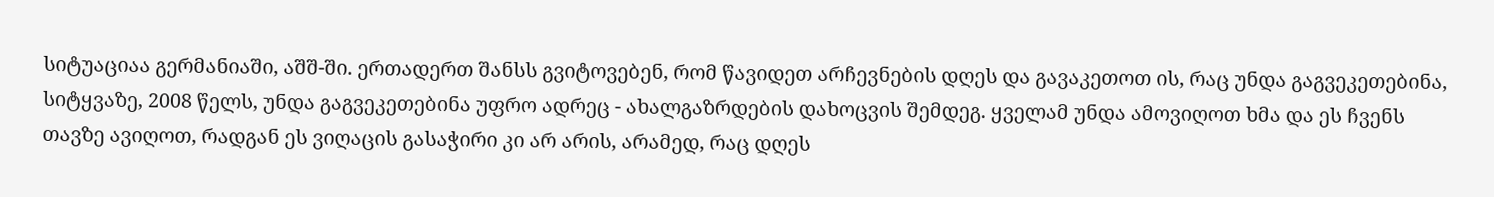სიტუაციაა გერმანიაში, აშშ-ში. ერთადერთ შანსს გვიტოვებენ, რომ წავიდეთ არჩევნების დღეს და გავაკეთოთ ის, რაც უნდა გაგვეკეთებინა, სიტყვაზე, 2008 წელს, უნდა გაგვეკეთებინა უფრო ადრეც - ახალგაზრდების დახოცვის შემდეგ. ყველამ უნდა ამოვიღოთ ხმა და ეს ჩვენს თავზე ავიღოთ, რადგან ეს ვიღაცის გასაჭირი კი არ არის, არამედ, რაც დღეს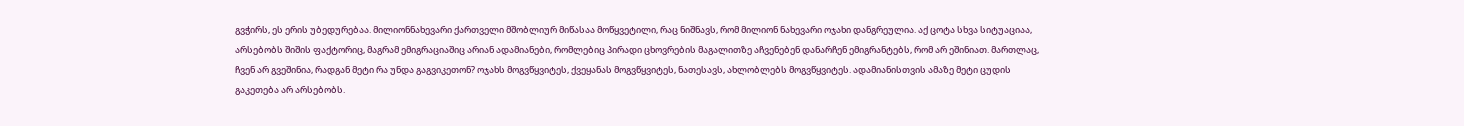გვჭირს, ეს ერის უბედურებაა. მილიონნახევარი ქართველი მშობლიურ მიწასაა მოწყვეტილი, რაც ნიშნავს, რომ მილიონ ნახევარი ოჯახი დანგრეულია. აქ ცოტა სხვა სიტუაციაა, არსებობს შიშის ფაქტორიც, მაგრამ ემიგრაციაშიც არიან ადამიანები, რომლებიც პირადი ცხოვრების მაგალითზე აჩვენებენ დანარჩენ ემიგრანტებს, რომ არ ეშინიათ. მართლაც, ჩვენ არ გვეშინია, რადგან მეტი რა უნდა გაგვიკეთონ? ოჯახს მოგვწყვიტეს, ქვეყანას მოგვწყვიტეს, ნათესავს, ახლობლებს მოგვწყვიტეს. ადამიანისთვის ამაზე მეტი ცუდის გაკეთება არ არსებობს.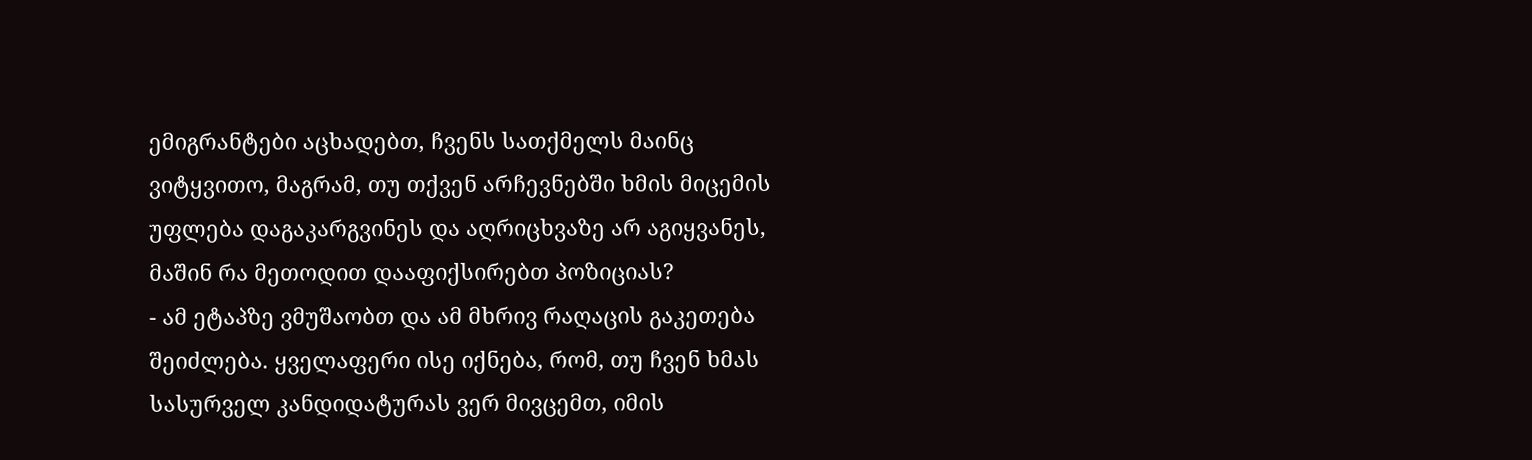ემიგრანტები აცხადებთ, ჩვენს სათქმელს მაინც ვიტყვითო, მაგრამ, თუ თქვენ არჩევნებში ხმის მიცემის უფლება დაგაკარგვინეს და აღრიცხვაზე არ აგიყვანეს, მაშინ რა მეთოდით დააფიქსირებთ პოზიციას?
- ამ ეტაპზე ვმუშაობთ და ამ მხრივ რაღაცის გაკეთება შეიძლება. ყველაფერი ისე იქნება, რომ, თუ ჩვენ ხმას სასურველ კანდიდატურას ვერ მივცემთ, იმის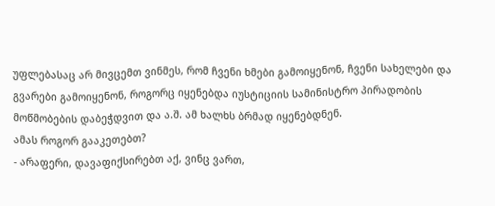უფლებასაც არ მივცემთ ვინმეს, რომ ჩვენი ხმები გამოიყენონ, ჩვენი სახელები და გვარები გამოიყენონ, როგორც იყენებდა იუსტიციის სამინისტრო პირადობის მოწმობების დაბეჭდვით და ა.შ. ამ ხალხს ბრმად იყენებდნენ.
ამას როგორ გააკეთებთ?
- არაფერი, დავაფიქსირებთ აქ, ვინც ვართ,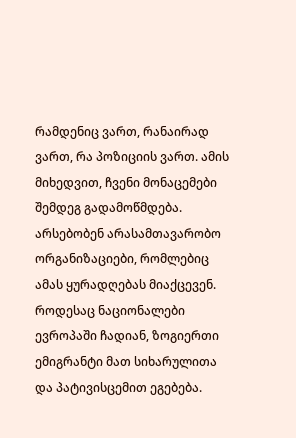რამდენიც ვართ, რანაირად ვართ, რა პოზიციის ვართ. ამის მიხედვით, ჩვენი მონაცემები შემდეგ გადამოწმდება. არსებობენ არასამთავარობო ორგანიზაციები, რომლებიც ამას ყურადღებას მიაქცევენ.
როდესაც ნაციონალები ევროპაში ჩადიან, ზოგიერთი ემიგრანტი მათ სიხარულითა და პატივისცემით ეგებება.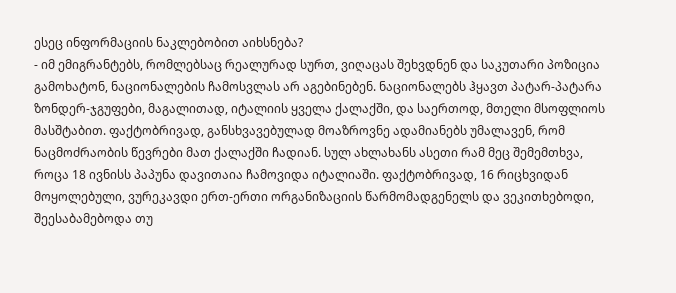ესეც ინფორმაციის ნაკლებობით აიხსნება?
- იმ ემიგრანტებს, რომლებსაც რეალურად სურთ, ვიღაცას შეხვდნენ და საკუთარი პოზიცია გამოხატონ, ნაციონალების ჩამოსვლას არ აგებინებენ. ნაციონალებს ჰყავთ პატარ-პატარა ზონდერ-ჯგუფები, მაგალითად, იტალიის ყველა ქალაქში, და საერთოდ, მთელი მსოფლიოს მასშტაბით. ფაქტობრივად, განსხვავებულად მოაზროვნე ადამიანებს უმალავენ, რომ ნაცმოძრაობის წევრები მათ ქალაქში ჩადიან. სულ ახლახანს ასეთი რამ მეც შემემთხვა, როცა 18 ივნისს პაპუნა დავითაია ჩამოვიდა იტალიაში. ფაქტობრივად, 16 რიცხვიდან მოყოლებული, ვურეკავდი ერთ-ერთი ორგანიზაციის წარმომადგენელს და ვეკითხებოდი, შეესაბამებოდა თუ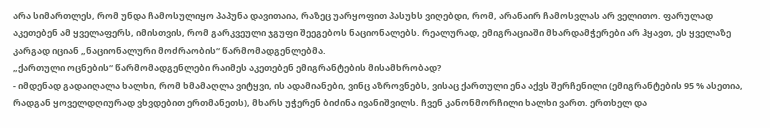არა სიმართლეს, რომ უნდა ჩამოსულიყო პაპუნა დავითაია, რაზეც უარყოფით პასუხს ვიღებდი, რომ, არანაირ ჩამოსვლას არ ველითო. ფარულად აკეთებენ ამ ყველაფერს, იმისთვის, რომ გარკვეული ჯგუფი შეეგებოს ნაციონალებს. რეალურად, ემიგრაციაში მხარდამჭერები არ ჰყავთ, ეს ყველაზე კარგად იციან „ნაციონალური მოძრაობის“ წარმომადგენლებმა.
„ქართული ოცნების“ წარმომადგენლები რაიმეს აკეთებენ ემიგრანტების მისამხრობად?
- იმდენად გადაიღალა ხალხი, რომ ხმამაღლა ვიტყვი, ის ადამიანები, ვინც აზროვნებს, ვისაც ქართული ენა აქვს შერჩენილი (ემიგრანტების 95 % ასეთია, რადგან ყოველდღიურად ვხვდებით ერთმანეთს), მხარს უჭერენ ბიძინა ივანიშვილს. ჩვენ კანონმორჩილი ხალხი ვართ. ერთხელ და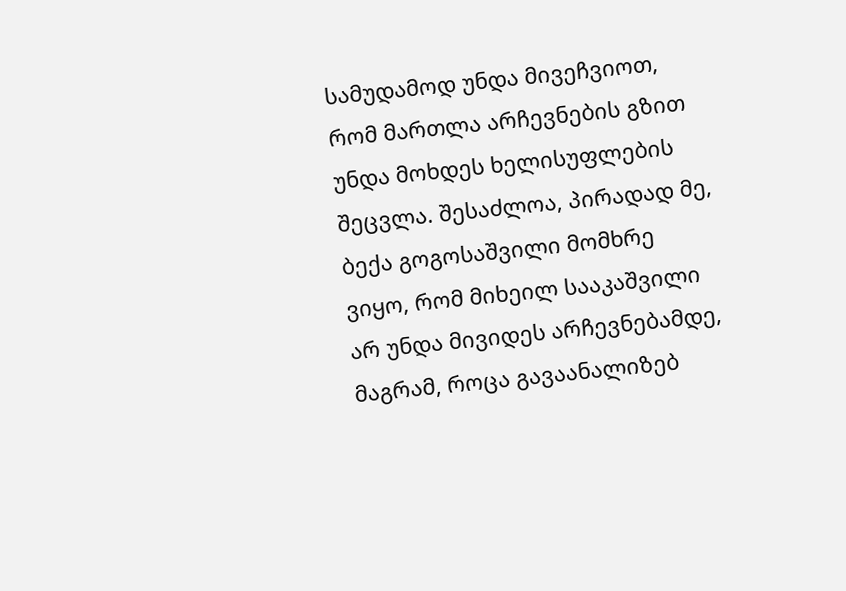სამუდამოდ უნდა მივეჩვიოთ, რომ მართლა არჩევნების გზით უნდა მოხდეს ხელისუფლების შეცვლა. შესაძლოა, პირადად მე, ბექა გოგოსაშვილი მომხრე ვიყო, რომ მიხეილ სააკაშვილი არ უნდა მივიდეს არჩევნებამდე, მაგრამ, როცა გავაანალიზებ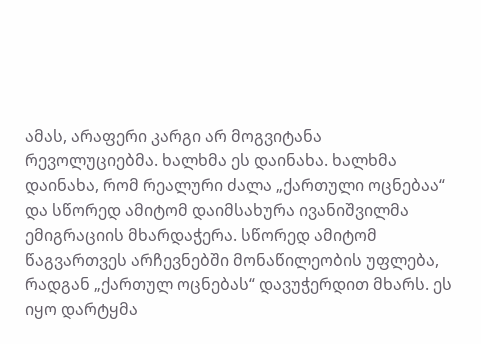ამას, არაფერი კარგი არ მოგვიტანა რევოლუციებმა. ხალხმა ეს დაინახა. ხალხმა დაინახა, რომ რეალური ძალა „ქართული ოცნებაა“ და სწორედ ამიტომ დაიმსახურა ივანიშვილმა ემიგრაციის მხარდაჭერა. სწორედ ამიტომ წაგვართვეს არჩევნებში მონაწილეობის უფლება, რადგან „ქართულ ოცნებას“ დავუჭერდით მხარს. ეს იყო დარტყმა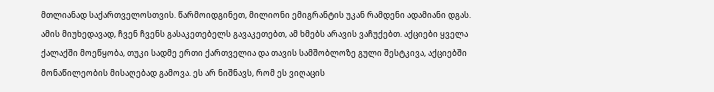მთლიანად საქართველოსთვის. წარმოიდგინეთ, მილიონი ემიგრანტის უკან რამდენი ადამიანი დგას. ამის მიუხედავად, ჩვენ ჩვენს გასაკეთებელს გავაკეთებთ, ამ ხმებს არავის ვაჩუქებთ. აქციები ყველა ქალაქში მოეწყობა, თუკი სადმე ერთი ქართველია და თავის სამშობლოზე გული შესტკივა, აქციებში მონაწილეობის მისაღებად გამოვა. ეს არ ნიშნავს, რომ ეს ვიღაცის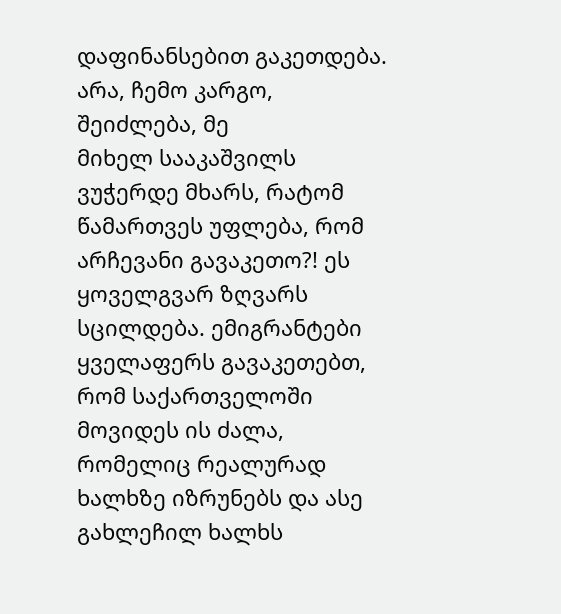დაფინანსებით გაკეთდება. არა, ჩემო კარგო, შეიძლება, მე
მიხელ სააკაშვილს ვუჭერდე მხარს, რატომ წამართვეს უფლება, რომ არჩევანი გავაკეთო?! ეს ყოველგვარ ზღვარს სცილდება. ემიგრანტები ყველაფერს გავაკეთებთ, რომ საქართველოში მოვიდეს ის ძალა, რომელიც რეალურად ხალხზე იზრუნებს და ასე გახლეჩილ ხალხს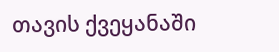თავის ქვეყანაში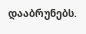დააბრუნებს.